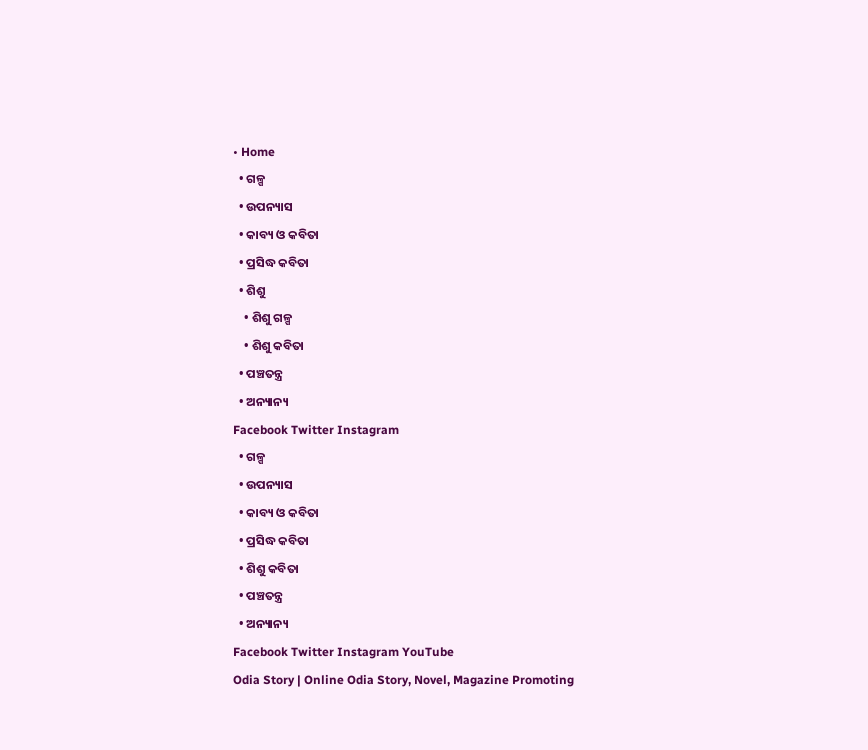• Home
  • ଗଳ୍ପ
  • ଉପନ୍ୟାସ
  • କାବ୍ୟ ଓ କବିତା
  • ପ୍ରସିଦ୍ଧ କବିତା
  • ଶିଶୁ
    • ଶିଶୁ ଗଳ୍ପ
    • ଶିଶୁ କବିତା
  • ପଞ୍ଚତନ୍ତ୍ର
  • ଅନ୍ୟାନ୍ୟ
Facebook Twitter Instagram
  • ଗଳ୍ପ
  • ଉପନ୍ୟାସ
  • କାବ୍ୟ ଓ କବିତା
  • ପ୍ରସିଦ୍ଧ କବିତା
  • ଶିଶୁ କବିତା
  • ପଞ୍ଚତନ୍ତ୍ର
  • ଅନ୍ୟାନ୍ୟ
Facebook Twitter Instagram YouTube
Odia Story | Online Odia Story, Novel, Magazine Promoting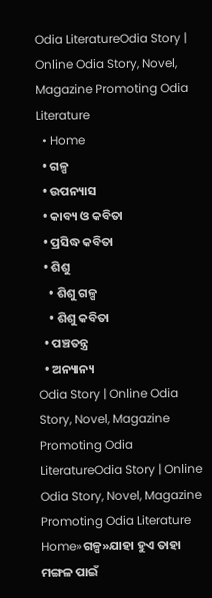Odia LiteratureOdia Story | Online Odia Story, Novel, Magazine Promoting Odia Literature
  • Home
  • ଗଳ୍ପ
  • ଉପନ୍ୟାସ
  • କାବ୍ୟ ଓ କବିତା
  • ପ୍ରସିଦ୍ଧ କବିତା
  • ଶିଶୁ
    • ଶିଶୁ ଗଳ୍ପ
    • ଶିଶୁ କବିତା
  • ପଞ୍ଚତନ୍ତ୍ର
  • ଅନ୍ୟାନ୍ୟ
Odia Story | Online Odia Story, Novel, Magazine Promoting Odia LiteratureOdia Story | Online Odia Story, Novel, Magazine Promoting Odia Literature
Home»ଗଳ୍ପ»ଯାହା ହୁଏ ତାହା ମଙ୍ଗଳ ପାଇଁ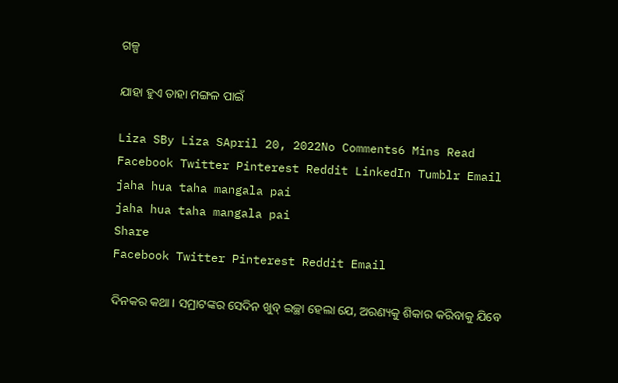ଗଳ୍ପ

ଯାହା ହୁଏ ତାହା ମଙ୍ଗଳ ପାଇଁ

Liza SBy Liza SApril 20, 2022No Comments6 Mins Read
Facebook Twitter Pinterest Reddit LinkedIn Tumblr Email
jaha hua taha mangala pai
jaha hua taha mangala pai
Share
Facebook Twitter Pinterest Reddit Email

ଦିନକର କଥା । ସମ୍ରାଟଙ୍କର ସେଦିନ ଖୁବ୍ ଇଚ୍ଛା ହେଲା ଯେ, ଅରଣ୍ୟକୁ ଶିକାର କରିବାକୁ ଯିବେ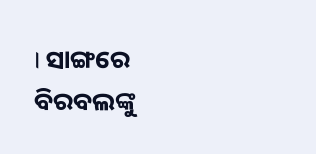। ସାଙ୍ଗରେ ବିରବଲଙ୍କୁ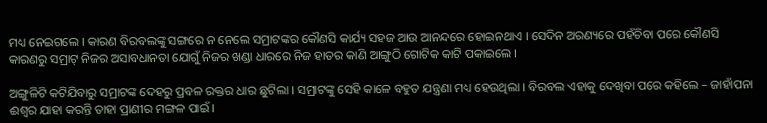ମଧ୍ୟ ନେଇଗଲେ । କାରଣ ବିରବଲଙ୍କୁ ସଙ୍ଗରେ ନ ନେଲେ ସମ୍ରାଟଙ୍କର କୌଣସି କାର୍ଯ୍ୟ ସହଜ ଆଉ ଆନନ୍ଦରେ ହୋଇନଥାଏ । ସେଦିନ ଅରଣ୍ୟରେ ପହଁଚିବା ପରେ କୌଣସି କାରଣରୁ ସମ୍ରାଟ୍ ନିଜର ଅସାବଧାନତା ଯୋଗୁଁ ନିଜର ଖଣ୍ଡା ଧାରରେ ନିଜ ହାତର କାଣି ଆଙ୍ଗୁଠି ଗୋଟିକ କାଟି ପକାଇଲେ ।

ଅଙ୍ଗୁଳିଟି କଟିଯିବାରୁ ସମ୍ରାଟଙ୍କ ଦେହରୁ ପ୍ରବଳ ରକ୍ତର ଧାର ଛୁଟିଲା । ସମ୍ରାଟଙ୍କୁ ସେହି କାଳେ ବହୁତ ଯନ୍ତ୍ରଣା ମଧ୍ୟ ହେଉଥିଲା । ବିରବଲ ଏହାକୁ ଦେଖିବା ପରେ କହିଲେ – ଜାହାଁପନା ଈଶ୍ୱର ଯାହା କରନ୍ତି ତାହା ପ୍ରାଣୀର ମଙ୍ଗଳ ପାଇଁ ।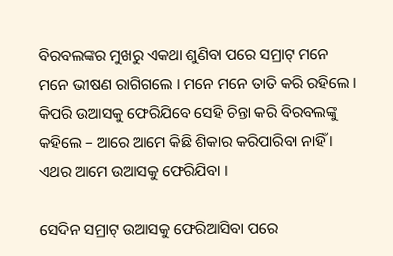ବିରବଲଙ୍କର ମୁଖରୁ ଏକଥା ଶୁଣିବା ପରେ ସମ୍ରାଟ୍ ମନେ ମନେ ଭୀଷଣ ରାଗିଗଲେ । ମନେ ମନେ ତାତି କରି ରହିଲେ । କିପରି ଉଆସକୁ ଫେରିଯିବେ ସେହି ଚିନ୍ତା କରି ବିରବଲଙ୍କୁ କହିଲେ – ଆରେ ଆମେ କିଛି ଶିକାର କରିପାରିବା ନାହିଁ । ଏଥର ଆମେ ଉଆସକୁ ଫେରିଯିବା ।

ସେଦିନ ସମ୍ରାଟ୍ ଉଆସକୁ ଫେରିଆସିବା ପରେ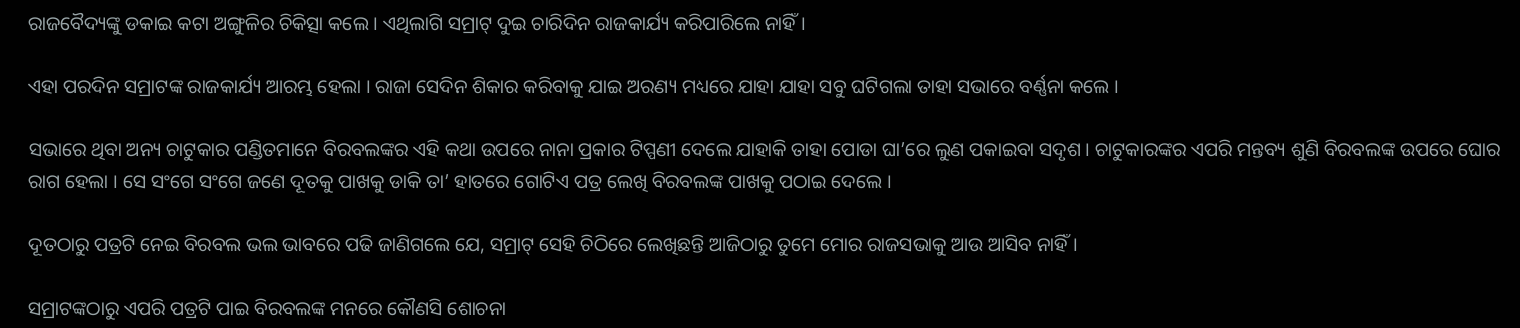ରାଜବୈଦ୍ୟଙ୍କୁ ଡକାଇ କଟା ଅଙ୍ଗୁଳିର ଚିକିତ୍ସା କଲେ । ଏଥିଲାଗି ସମ୍ରାଟ୍ ଦୁଇ ଚାରିଦିନ ରାଜକାର୍ଯ୍ୟ କରିପାରିଲେ ନାହିଁ ।

ଏହା ପରଦିନ ସମ୍ରାଟଙ୍କ ରାଜକାର୍ଯ୍ୟ ଆରମ୍ଭ ହେଲା । ରାଜା ସେଦିନ ଶିକାର କରିବାକୁ ଯାଇ ଅରଣ୍ୟ ମଧ୍ୟରେ ଯାହା ଯାହା ସବୁ ଘଟିଗଲା ତାହା ସଭାରେ ବର୍ଣ୍ଣନା କଲେ ।

ସଭାରେ ଥିବା ଅନ୍ୟ ଚାଟୁକାର ପଣ୍ଡିତମାନେ ବିରବଲଙ୍କର ଏହି କଥା ଉପରେ ନାନା ପ୍ରକାର ଟିପ୍ପଣୀ ଦେଲେ ଯାହାକି ତାହା ପୋଡା ଘା’ରେ ଲୁଣ ପକାଇବା ସଦୃଶ । ଚାଟୁକାରଙ୍କର ଏପରି ମନ୍ତବ୍ୟ ଶୁଣି ବିରବଲଙ୍କ ଉପରେ ଘୋର ରାଗ ହେଲା । ସେ ସଂଗେ ସଂଗେ ଜଣେ ଦୂତକୁ ପାଖକୁ ଡାକି ତା’ ହାତରେ ଗୋଟିଏ ପତ୍ର ଲେଖି ବିରବଲଙ୍କ ପାଖକୁ ପଠାଇ ଦେଲେ ।

ଦୂତଠାରୁ ପତ୍ରଟି ନେଇ ବିରବଲ ଭଲ ଭାବରେ ପଢି ଜାଣିଗଲେ ଯେ, ସମ୍ରାଟ୍ ସେହି ଚିଠିରେ ଲେଖିଛନ୍ତି ଆଜିଠାରୁ ତୁମେ ମୋର ରାଜସଭାକୁ ଆଉ ଆସିବ ନାହିଁ ।

ସମ୍ରାଟଙ୍କଠାରୁ ଏପରି ପତ୍ରଟି ପାଇ ବିରବଲଙ୍କ ମନରେ କୌଣସି ଶୋଚନା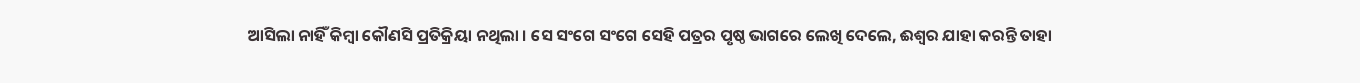ଆସିଲା ନାହିଁ କିମ୍ବା କୌଣସି ପ୍ରତିକ୍ରିୟା ନଥିଲା । ସେ ସଂଗେ ସଂଗେ ସେହି ପତ୍ରର ପୃଷ୍ଠ ଭାଗରେ ଲେଖି ଦେଲେ, ଈଶ୍ୱର ଯାହା କରନ୍ତି ତାହା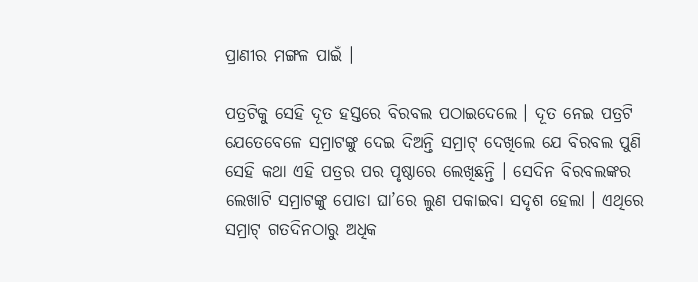ପ୍ରାଣୀର ମଙ୍ଗଳ ପାଇଁ ।

ପତ୍ରଟିକୁ ସେହି ଦୂତ ହସ୍ତରେ ବିରବଲ ପଠାଇଦେଲେ । ଦୂତ ନେଇ ପତ୍ରଟି ଯେତେବେଳେ ସମ୍ରାଟଙ୍କୁ ଦେଇ ଦିଅନ୍ତି ସମ୍ରାଟ୍ ଦେଖିଲେ ଯେ ବିରବଲ ପୁଣି ସେହି କଥା ଏହି ପତ୍ରର ପର ପୃଷ୍ଠାରେ ଲେଖିଛନ୍ତି । ସେଦିନ ବିରବଲଙ୍କର ଲେଖାଟି ସମ୍ରାଟଙ୍କୁ ପୋଡା ଘା’ରେ ଲୁଣ ପକାଇବା ସଦୃଶ ହେଲା । ଏଥିରେ ସମ୍ରାଟ୍ ଗତଦିନଠାରୁ ଅଧିକ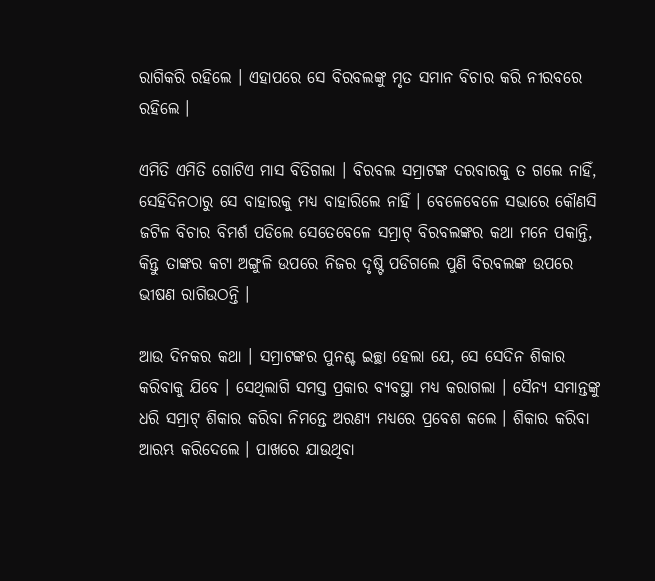ରାଗିକରି ରହିଲେ । ଏହାପରେ ସେ ବିରବଲଙ୍କୁ ମୃତ ସମାନ ବିଚାର କରି ନୀରବରେ ରହିଲେ ।

ଏମିତି ଏମିତି ଗୋଟିଏ ମାସ ବିତିଗଲା । ବିରବଲ ସମ୍ରାଟଙ୍କ ଦରବାରକୁ ତ ଗଲେ ନାହିଁ, ସେହିଦିନଠାରୁ ସେ ବାହାରକୁ ମଧ୍ୟ ବାହାରିଲେ ନାହିଁ । ବେଳେବେଳେ ସଭାରେ କୌଣସି ଜଟିଳ ବିଚାର ବିମର୍ଶ ପଡିଲେ ସେତେବେଳେ ସମ୍ରାଟ୍ ବିରବଲଙ୍କର କଥା ମନେ ପକାନ୍ତି, କିନ୍ତୁ ତାଙ୍କର କଟା ଅଙ୍ଗୁଳି ଉପରେ ନିଜର ଦୃଷ୍ଟି ପଡିଗଲେ ପୁଣି ବିରବଲଙ୍କ ଉପରେ ଭୀଷଣ ରାଗିଉଠନ୍ତି ।

ଆଉ ଦିନକର କଥା । ସମ୍ରାଟଙ୍କର ପୁନଶ୍ଚ ଇଚ୍ଛା ହେଲା ଯେ, ସେ ସେଦିନ ଶିକାର କରିବାକୁ ଯିବେ । ସେଥିଲାଗି ସମସ୍ତ ପ୍ରକାର ବ୍ୟବସ୍ଥା ମଧ୍ୟ କରାଗଲା । ସୈନ୍ୟ ସମାନ୍ତଙ୍କୁ ଧରି ସମ୍ରାଟ୍ ଶିକାର କରିବା ନିମନ୍ତେ ଅରଣ୍ୟ ମଧ୍ୟରେ ପ୍ରବେଶ କଲେ । ଶିକାର କରିବା ଆରମ୍ଭ କରିଦେଲେ । ପାଖରେ ଯାଉଥିବା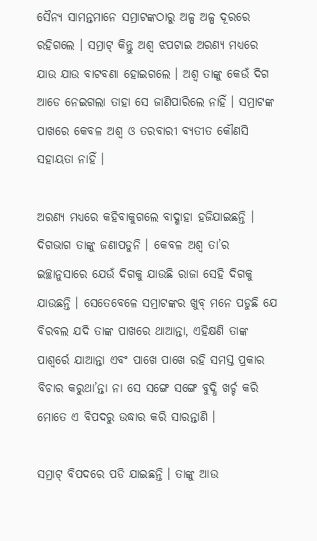ସୈନ୍ୟ ସାମନ୍ତମାନେ ସମ୍ରାଟଙ୍କଠାରୁ ଅଳ୍ପ ଅଳ୍ପ ଦୂରରେ ରହିଗଲେ । ସମ୍ରାଟ୍ କିନ୍ତୁ ଅଶ୍ୱ ଝପଟାଇ ଅରଣ୍ୟ ମଧ୍ୟରେ ଯାଉ ଯାଉ ବାଟବଣା ହୋଇଗଲେ । ଅଶ୍ୱ ତାଙ୍କୁ କେଉଁ ଦିଗ ଆଡେ ନେଇଗଲା ତାହା ସେ ଜାଣିପାରିଲେ ନାହିଁ । ସମ୍ରାଟଙ୍କ ପାଖରେ କେବଳ ଅଶ୍ୱ ଓ ତରବାରୀ ବ୍ୟତୀତ କୌଣସି ସହାୟତା ନାହିଁ ।

ଅରଣ୍ୟ ମଧ୍ୟରେ କହିବାକୁଗଲେ ବାଦ୍ଶାହା ହଜିଯାଇଛନ୍ତି । ଦିଗଭାଗ ତାଙ୍କୁ ଜଣାପଡୁନି । କେବଳ ଅଶ୍ୱ ତା’ର ଇଚ୍ଛାନୁସାରେ ଯେଉଁ ଦିଗକୁ ଯାଉଛି ରାଜା ସେହି ଦିଗକୁ ଯାଉଛନ୍ତି । ସେତେବେଳେ ସମ୍ରାଟଙ୍କର ଖୁବ୍ ମନେ ପଡୁଛି ଯେ ବିରବଲ ଯଦି ତାଙ୍କ ପାଖରେ ଥାଆନ୍ତା, ଏହିକ୍ଷଣି ତାଙ୍କ ପାଶ୍ୱର୍ରେ ଯାଆନ୍ତା ଏବଂ ପାଖେ ପାଖେ ରହି ସମସ୍ତ ପ୍ରକାର ବିଚାର କରୁଥା’ନ୍ତା ନା ସେ ସଙ୍ଗେ ସଙ୍ଗେ ବୁଦ୍ଧି ଖର୍ଚ୍ଚ କରି ମୋତେ ଏ ବିପଦରୁ ଉଦ୍ଧାର କରି ସାରନ୍ତାଣି ।

ସମ୍ରାଟ୍ ବିପଦରେ ପଡି ଯାଇଛନ୍ତି । ତାଙ୍କୁ ଆଉ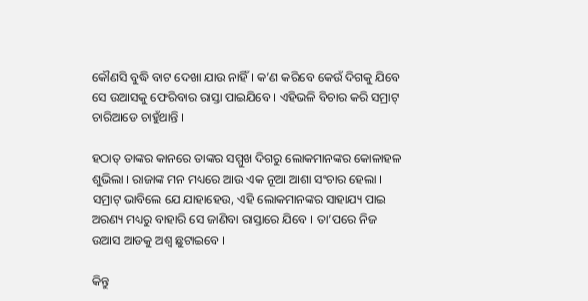କୌଣସି ବୁଦ୍ଧି ବାଟ ଦେଖା ଯାଉ ନାହିଁ । କ’ଣ କରିବେ କେଉଁ ଦିଗକୁ ଯିବେ ସେ ଉଆସକୁ ଫେରିବାର ରାସ୍ତା ପାଇଯିବେ । ଏହିଭଳି ବିଚାର କରି ସମ୍ରାଟ୍ ଚାରିଆଡେ ଚାହୁଁଥାନ୍ତି ।

ହଠାତ୍ ତାଙ୍କର କାନରେ ତାଙ୍କର ସମ୍ମୁଖ ଦିଗରୁ ଲୋକମାନଙ୍କର କୋଳାହଳ ଶୁଭିଲା । ରାଜାଙ୍କ ମନ ମଧ୍ୟରେ ଆଉ ଏକ ନୂଆ ଆଶା ସଂଚାର ହେଲା । ସମ୍ରାଟ୍ ଭାବିଲେ ଯେ ଯାହାହେଉ, ଏହି ଲୋକମାନଙ୍କର ସାହାଯ୍ୟ ପାଇ ଅରଣ୍ୟ ମଧ୍ୟରୁ ବାହାରି ସେ ଜାଣିବା ରାସ୍ତାରେ ଯିବେ । ତା’ପରେ ନିଜ ଉଆସ ଆଡକୁ ଅଶ୍ୱ ଛୁଟାଇବେ ।

କିନ୍ତୁ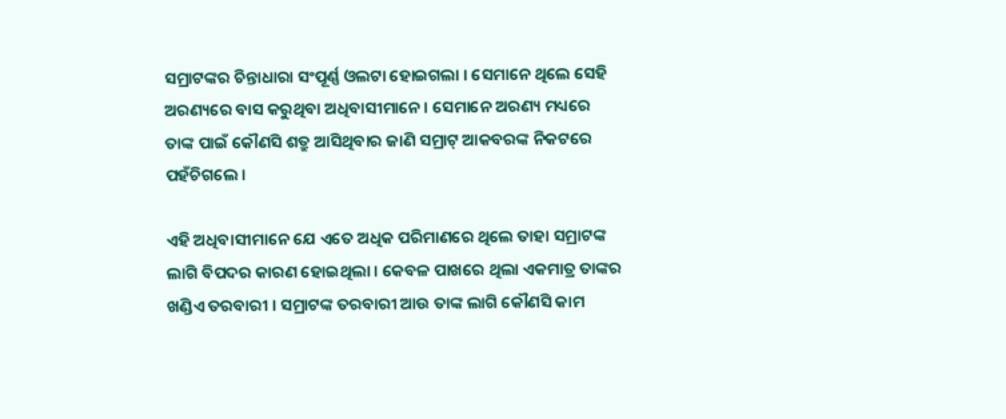ସମ୍ରାଟଙ୍କର ଚିନ୍ତାଧାରା ସଂପୂର୍ଣ୍ଣ ଓଲଟା ହୋଇଗଲା । ସେମାନେ ଥିଲେ ସେହି ଅରଣ୍ୟରେ ବାସ କରୁଥିବା ଅଧିବାସୀମାନେ । ସେମାନେ ଅରଣ୍ୟ ମଧ୍ୟରେ ତାଙ୍କ ପାଇଁ କୌଣସି ଶତ୍ରୁ ଆସିଥିବାର ଜାଣି ସମ୍ରାଟ୍ ଆକବରଙ୍କ ନିକଟରେ ପହଁଚିଗଲେ ।

ଏହି ଅଧିବାସୀମାନେ ଯେ ଏତେ ଅଧିକ ପରିମାଣରେ ଥିଲେ ତାହା ସମ୍ରାଟଙ୍କ ଲାଗି ବିପଦର କାରଣ ହୋଇଥିଲା । କେବଳ ପାଖରେ ଥିଲା ଏକମାତ୍ର ତାଙ୍କର ଖଣ୍ଡିଏ ତରବାରୀ । ସମ୍ରାଟଙ୍କ ତରବାରୀ ଆଉ ତାଙ୍କ ଲାଗି କୌଣସି କାମ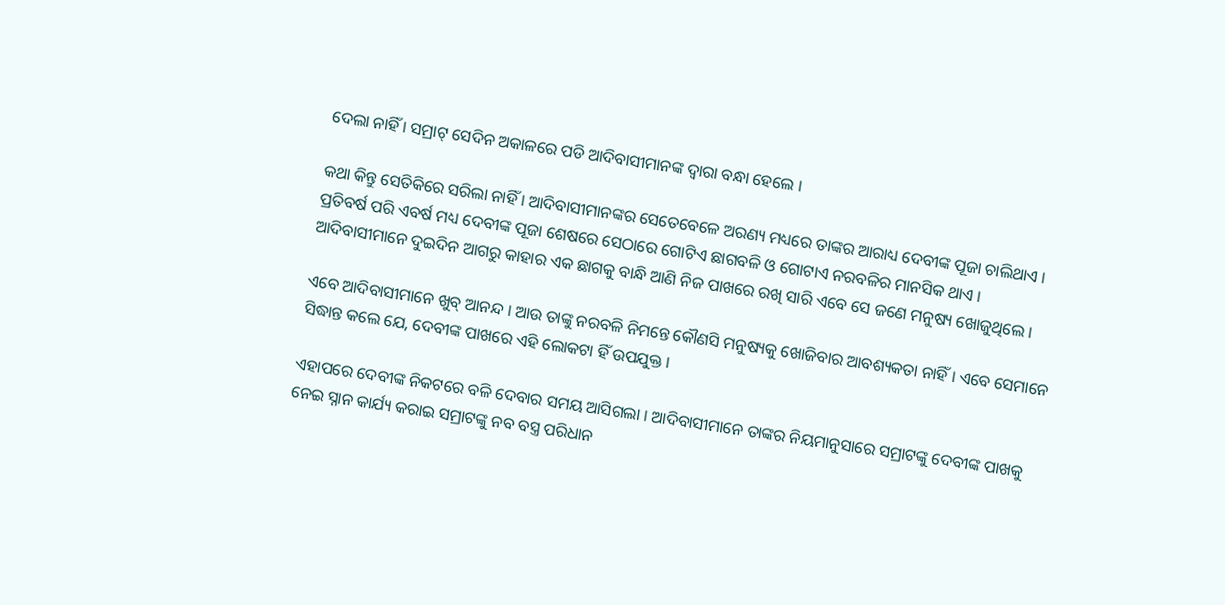ଦେଲା ନାହିଁ । ସମ୍ରାଟ୍ ସେଦିନ ଅକାଳରେ ପଡି ଆଦିବାସୀମାନଙ୍କ ଦ୍ୱାରା ବନ୍ଧା ହେଲେ ।

କଥା କିନ୍ତୁ ସେତିକିରେ ସରିଲା ନାହିଁ । ଆଦିବାସୀମାନଙ୍କର ସେତେବେଳେ ଅରଣ୍ୟ ମଧ୍ୟରେ ତାଙ୍କର ଆରାଧ୍ୟ ଦେବୀଙ୍କ ପୂଜା ଚାଲିଥାଏ । ପ୍ରତିବର୍ଷ ପରି ଏବର୍ଷ ମଧ୍ୟ ଦେବୀଙ୍କ ପୂଜା ଶେଷରେ ସେଠାରେ ଗୋଟିଏ ଛାଗବଳି ଓ ଗୋଟାଏ ନରବଳିର ମାନସିକ ଥାଏ । ଆଦିବାସୀମାନେ ଦୁଇଦିନ ଆଗରୁ କାହାର ଏକ ଛାଗକୁ ବାନ୍ଧି ଆଣି ନିଜ ପାଖରେ ରଖି ସାରି ଏବେ ସେ ଜଣେ ମନୁଷ୍ୟ ଖୋଜୁଥିଲେ ।

ଏବେ ଆଦିବାସୀମାନେ ଖୁବ୍ ଆନନ୍ଦ । ଆଉ ତାଙ୍କୁ ନରବଳି ନିମନ୍ତେ କୌଣସି ମନୁଷ୍ୟକୁ ଖୋଜିବାର ଆବଶ୍ୟକତା ନାହିଁ । ଏବେ ସେମାନେ ସିଦ୍ଧାନ୍ତ କଲେ ଯେ, ଦେବୀଙ୍କ ପାଖରେ ଏହି ଲୋକଟା ହିଁ ଉପଯୁକ୍ତ ।

ଏହାପରେ ଦେବୀଙ୍କ ନିକଟରେ ବଳି ଦେବାର ସମୟ ଆସିଗଲା । ଆଦିବାସୀମାନେ ତାଙ୍କର ନିୟମାନୁସାରେ ସମ୍ରାଟଙ୍କୁ ଦେବୀଙ୍କ ପାଖକୁ ନେଇ ସ୍ନାନ କାର୍ଯ୍ୟ କରାଇ ସମ୍ରାଟଙ୍କୁ ନବ ବସ୍ତ୍ର ପରିଧାନ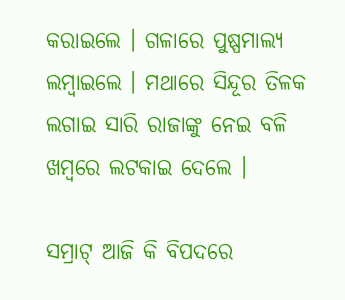କରାଇଲେ । ଗଳାରେ ପୁଷ୍ପମାଲ୍ୟ ଲମ୍ବାଇଲେ । ମଥାରେ ସିନ୍ଦୂର ତିଳକ ଲଗାଇ ସାରି ରାଜାଙ୍କୁ ନେଇ ବଳି ଖମ୍ବରେ ଲଟକାଇ ଦେଲେ ।

ସମ୍ରାଟ୍ ଆଜି କି ବିପଦରେ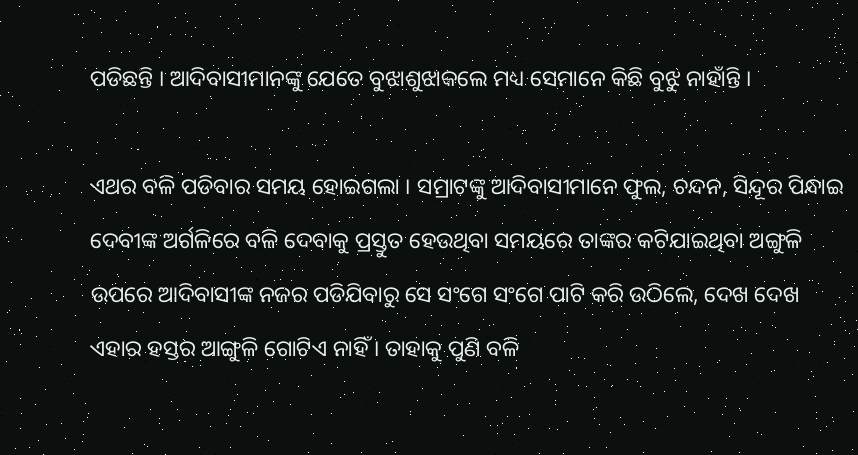ପଡିଛନ୍ତି । ଆଦିବାସୀମାନଙ୍କୁ ଯେତେ ବୁଝାଶୁଝାକଲେ ମଧ୍ୟ ସେମାନେ କିଛି ବୁଝୁ ନାହାଁନ୍ତି ।

ଏଥର ବଳି ପଡିବାର ସମୟ ହୋଇଗଲା । ସମ୍ରାଟଙ୍କୁ ଆଦିବାସୀମାନେ ଫୁଲ, ଚନ୍ଦନ, ସିନ୍ଦୂର ପିନ୍ଧାଇ ଦେବୀଙ୍କ ଅର୍ଗଳିରେ ବଳି ଦେବାକୁ ପ୍ରସ୍ତୁତ ହେଉଥିବା ସମୟରେ ତାଙ୍କର କଟିଯାଇଥିବା ଅଙ୍ଗୁଳି ଉପରେ ଆଦିବାସୀଙ୍କ ନଜର ପଡିଯିବାରୁ ସେ ସଂଗେ ସଂଗେ ପାଟି କରି ଉଠିଲେ, ଦେଖ ଦେଖ ଏହାର ହସ୍ତର ଆଙ୍ଗୁଳି ଗୋଟିଏ ନାହିଁ । ତାହାକୁ ପୁଣି ବଳି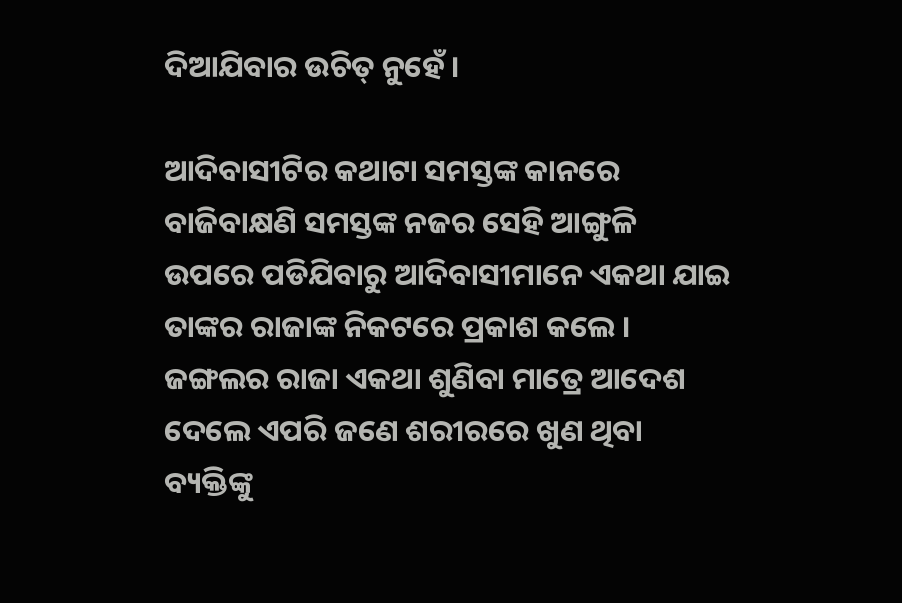ଦିଆଯିବାର ଉଚିତ୍ ନୁହେଁ ।

ଆଦିବାସୀଟିର କଥାଟା ସମସ୍ତଙ୍କ କାନରେ ବାଜିବାକ୍ଷଣି ସମସ୍ତଙ୍କ ନଜର ସେହି ଆଙ୍ଗୁଳି ଉପରେ ପଡିଯିବାରୁ ଆଦିବାସୀମାନେ ଏକଥା ଯାଇ ତାଙ୍କର ରାଜାଙ୍କ ନିକଟରେ ପ୍ରକାଶ କଲେ । ଜଙ୍ଗଲର ରାଜା ଏକଥା ଶୁଣିବା ମାତ୍ରେ ଆଦେଶ ଦେଲେ ଏପରି ଜଣେ ଶରୀରରେ ଖୁଣ ଥିବା ବ୍ୟକ୍ତିଙ୍କୁ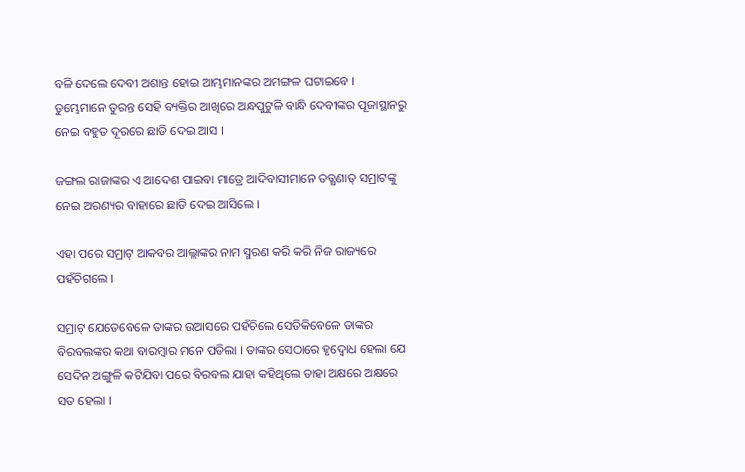ବଳି ଦେଲେ ଦେବୀ ଅଶାନ୍ତ ହୋଇ ଆମ୍ଭମାନଙ୍କର ଅମଙ୍ଗଳ ଘଟାଇବେ । ତୁମ୍ଭେମାନେ ତୁରନ୍ତ ସେହି ବ୍ୟକ୍ତିର ଆଖିରେ ଅନ୍ଧପୁଟୁଳି ବାନ୍ଧି ଦେବୀଙ୍କର ପୂଜାସ୍ଥାନରୁ ନେଇ ବହୁତ ଦୂରରେ ଛାଡି ଦେଇ ଆସ ।

ଜଙ୍ଗଲ ରାଜାଙ୍କର ଏ ଆଦେଶ ପାଇବା ମାତ୍ରେ ଆଦିବାସୀମାନେ ତତ୍କ୍ଷଣାତ୍ ସମ୍ରାଟଙ୍କୁ ନେଇ ଅରଣ୍ୟର ବାହାରେ ଛାଡି ଦେଇ ଆସିଲେ ।

ଏହା ପରେ ସମ୍ରାଟ୍ ଆକବର ଆଲ୍ଲାଙ୍କର ନାମ ସ୍ମରଣ କରି କରି ନିଜ ରାଜ୍ୟରେ ପହଁଚିଗଲେ ।

ସମ୍ରାଟ୍ ଯେତେବେଳେ ତାଙ୍କର ଉଆସରେ ପହଁଚିଲେ ସେତିକିବେଳେ ତାଙ୍କର ବିରବଲଙ୍କର କଥା ବାରମ୍ବାର ମନେ ପଡିଲା । ତାଙ୍କର ସେଠାରେ ହୃଦ୍ବୋଧ ହେଲା ଯେ ସେଦିନ ଅଙ୍ଗୁଳି କଟିଯିବା ପରେ ବିରବଲ ଯାହା କହିଥିଲେ ତାହା ଅକ୍ଷରେ ଅକ୍ଷରେ ସତ ହେଲା ।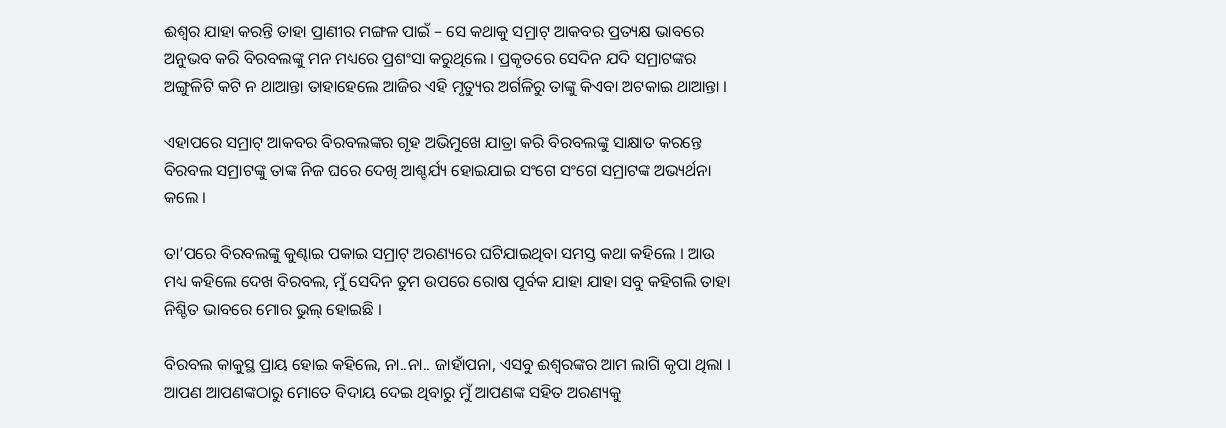ଈଶ୍ୱର ଯାହା କରନ୍ତି ତାହା ପ୍ରାଣୀର ମଙ୍ଗଳ ପାଇଁ – ସେ କଥାକୁ ସମ୍ରାଟ୍ ଆକବର ପ୍ରତ୍ୟକ୍ଷ ଭାବରେ ଅନୁଭବ କରି ବିରବଲଙ୍କୁ ମନ ମଧ୍ୟରେ ପ୍ରଶଂସା କରୁଥିଲେ । ପ୍ରକୃତରେ ସେଦିନ ଯଦି ସମ୍ରାଟଙ୍କର ଅଙ୍ଗୁଳିଟି କଟି ନ ଥାଆନ୍ତା ତାହାହେଲେ ଆଜିର ଏହି ମୃତ୍ୟୁର ଅର୍ଗଳିରୁ ତାଙ୍କୁ କିଏବା ଅଟକାଇ ଥାଆନ୍ତା ।

ଏହାପରେ ସମ୍ରାଟ୍ ଆକବର ବିରବଲଙ୍କର ଗୃହ ଅଭିମୁଖେ ଯାତ୍ରା କରି ବିରବଲଙ୍କୁ ସାକ୍ଷାତ କରନ୍ତେ ବିରବଲ ସମ୍ରାଟଙ୍କୁ ତାଙ୍କ ନିଜ ଘରେ ଦେଖି ଆଶ୍ଚର୍ଯ୍ୟ ହୋଇଯାଇ ସଂଗେ ସଂଗେ ସମ୍ରାଟଙ୍କ ଅଭ୍ୟର୍ଥନା କଲେ ।

ତା’ପରେ ବିରବଲଙ୍କୁ କୁଣ୍ଢାଇ ପକାଇ ସମ୍ରାଟ୍ ଅରଣ୍ୟରେ ଘଟିଯାଇଥିବା ସମସ୍ତ କଥା କହିଲେ । ଆଉ ମଧ୍ୟ କହିଲେ ଦେଖ ବିରବଲ, ମୁଁ ସେଦିନ ତୁମ ଉପରେ ରୋଷ ପୂର୍ବକ ଯାହା ଯାହା ସବୁ କହିଗଲି ତାହା ନିଶ୍ଚିତ ଭାବରେ ମୋର ଭୁଲ୍ ହୋଇଛି ।

ବିରବଲ କାକୁସ୍ଥ ପ୍ରାୟ ହୋଇ କହିଲେ, ନା..ନା.. ଜାହାଁପନା, ଏସବୁ ଈଶ୍ୱରଙ୍କର ଆମ ଲାଗି କୃପା ଥିଲା । ଆପଣ ଆପଣଙ୍କଠାରୁ ମୋତେ ବିଦାୟ ଦେଇ ଥିବାରୁ ମୁଁ ଆପଣଙ୍କ ସହିତ ଅରଣ୍ୟକୁ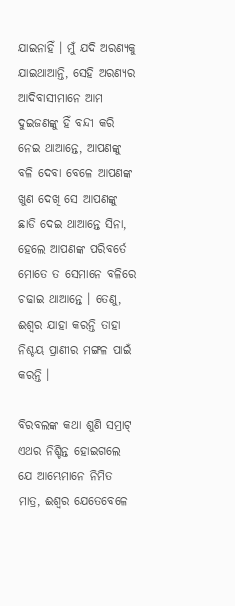ଯାଇନାହିଁ । ମୁଁ ଯଦି ଅରଣ୍ୟକୁ ଯାଇଥାଆନ୍ତି, ସେହି ଅରଣ୍ୟର ଆଦିବାସୀମାନେ ଆମ ଦୁଇଜଣଙ୍କୁ ହିଁ ବନ୍ଦୀ କରି ନେଇ ଥାଆନ୍ତେ, ଆପଣଙ୍କୁ ବଳି ଦେବା ବେଳେ ଆପଣଙ୍କ ଖୁଣ ଦେଖି ସେ ଆପଣଙ୍କୁ ଛାଡି ଦେଇ ଥାଆନ୍ତେ ସିନା, ହେଲେ ଆପଣଙ୍କ ପରିବର୍ତେ ମୋତେ ତ ସେମାନେ ବଳିରେ ଚଢାଇ ଥାଆନ୍ତେ । ତେଣୁ, ଈଶ୍ୱର ଯାହା କରନ୍ତି ତାହା ନିଶ୍ଚୟ ପ୍ରାଣୀର ମଙ୍ଗଳ ପାଇଁ କରନ୍ତି ।

ବିରବଲଙ୍କ କଥା ଶୁଣି ସମ୍ରାଟ୍ ଏଥର ନିଶ୍ଚିନ୍ତ ହୋଇଗଲେ ଯେ ଆମ୍ଭେମାନେ ନିମିତ ମାତ୍ର, ଈଶ୍ୱର ଯେତେବେଳେ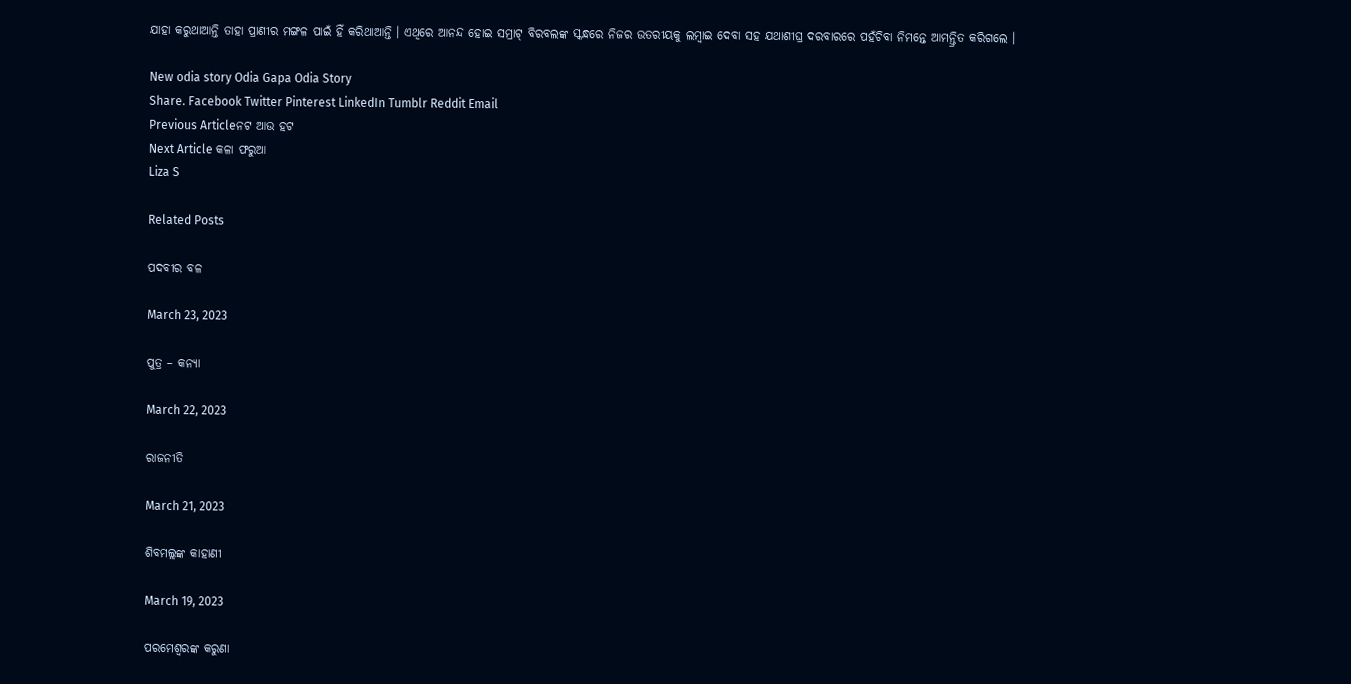ଯାହା କରୁଥାଆନ୍ତି ତାହା ପ୍ରାଣୀର ମଙ୍ଗଳ ପାଇଁ ହିଁ କରିଥାଆନ୍ତି । ଏଥିରେ ଆନନ୍ଦ ହୋଇ ସମ୍ରାଟ୍ ବିରବଲଙ୍କ ସ୍କନ୍ଧରେ ନିଜର ଉତରୀୟକୁ ଲମ୍ବାଇ ଦେବା ସହ ଯଥାଶୀଘ୍ର ଦରବାରରେ ପହଁଚିବା ନିମନ୍ତେ ଆମନ୍ତ୍ରିତ କରିଗଲେ ।

New odia story Odia Gapa Odia Story
Share. Facebook Twitter Pinterest LinkedIn Tumblr Reddit Email
Previous Articleନଟ ଆଉ ହଟ
Next Article କଳା ଫରୁଆ
Liza S

Related Posts

ପଦବୀର ବଳ

March 23, 2023

ପୁତ୍ର – କନ୍ୟା

March 22, 2023

ରାଜନୀତି

March 21, 2023

ଶିବମଲ୍ଲଙ୍କ କାହାଣୀ

March 19, 2023

ପରମେଶ୍ୱରଙ୍କ କରୁଣା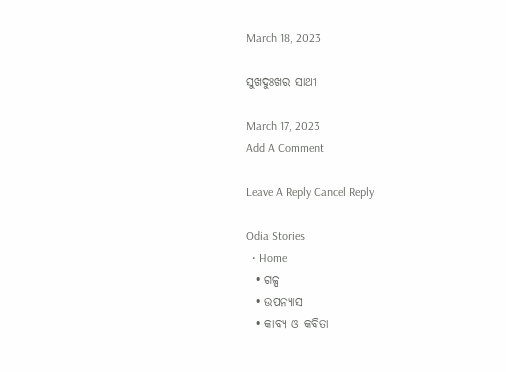March 18, 2023

ସୁଖଦୁଃଖର ସାଥୀ

March 17, 2023
Add A Comment

Leave A Reply Cancel Reply

Odia Stories
  • Home
  • ଗଳ୍ପ
  • ଉପନ୍ୟାସ
  • କାବ୍ୟ ଓ କବିତା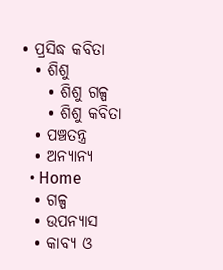• ପ୍ରସିଦ୍ଧ କବିତା
  • ଶିଶୁ
    • ଶିଶୁ ଗଳ୍ପ
    • ଶିଶୁ କବିତା
  • ପଞ୍ଚତନ୍ତ୍ର
  • ଅନ୍ୟାନ୍ୟ
  • Home
  • ଗଳ୍ପ
  • ଉପନ୍ୟାସ
  • କାବ୍ୟ ଓ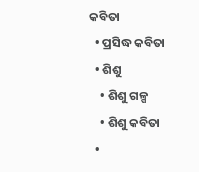କବିତା
  • ପ୍ରସିଦ୍ଧ କବିତା
  • ଶିଶୁ
    • ଶିଶୁ ଗଳ୍ପ
    • ଶିଶୁ କବିତା
  •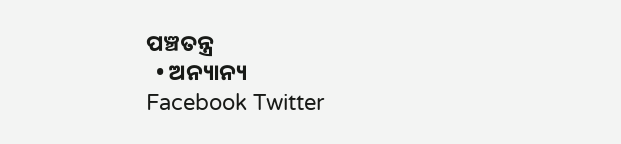ପଞ୍ଚତନ୍ତ୍ର
  • ଅନ୍ୟାନ୍ୟ
Facebook Twitter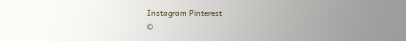Instagram Pinterest
©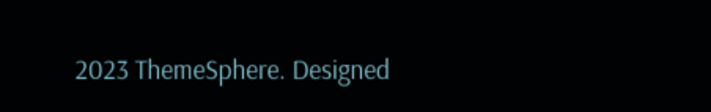2023 ThemeSphere. Designed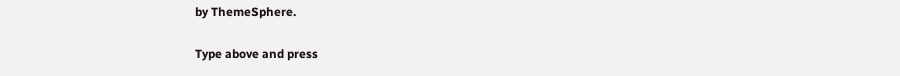by ThemeSphere.

Type above and press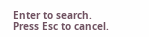Enter to search. Press Esc to cancel.